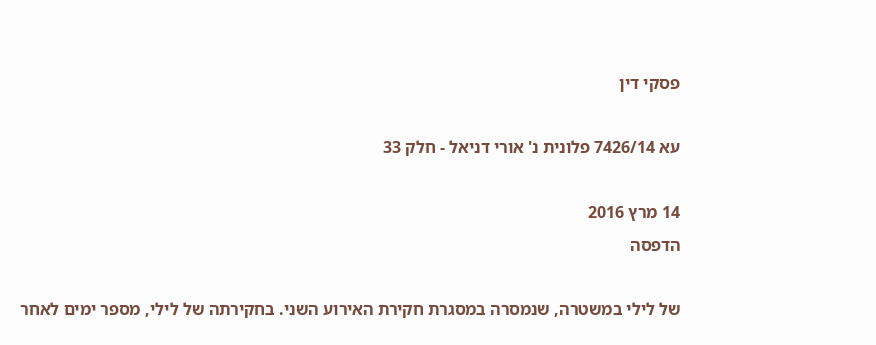פסקי דין

עא 7426/14 פלונית נ' אורי דניאל - חלק 33

14 מרץ 2016
הדפסה

של לילי במשטרה, שנמסרה במסגרת חקירת האירוע השני. בחקירתה של לילי, מספר ימים לאחר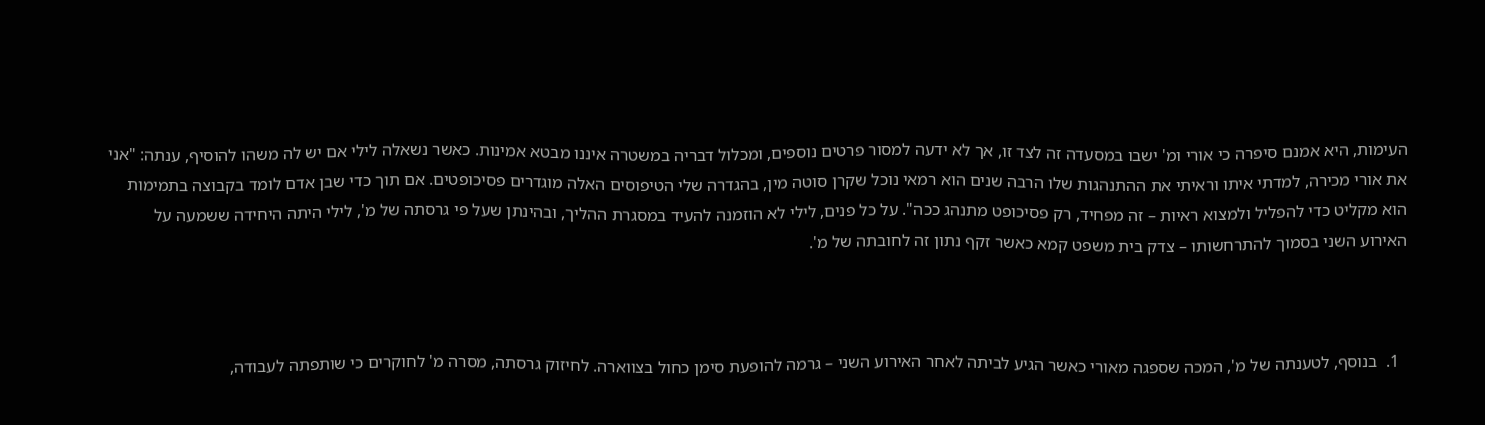העימות, היא אמנם סיפרה כי אורי ומ' ישבו במסעדה זה לצד זו, אך לא ידעה למסור פרטים נוספים, ומכלול דבריה במשטרה איננו מבטא אמינות. כאשר נשאלה לילי אם יש לה משהו להוסיף, ענתה: "אני את אורי מכירה, למדתי איתו וראיתי את ההתנהגות שלו הרבה שנים הוא רמאי נוכל שקרן סוטה מין, בהגדרה שלי הטיפוסים האלה מוגדרים פסיכופטים. אם תוך כדי שבן אדם לומד בקבוצה בתמימות הוא מקליט כדי להפליל ולמצוא ראיות – זה מפחיד, רק פסיכופט מתנהג ככה". על כל פנים, לילי לא הוזמנה להעיד במסגרת ההליך, ובהינתן שעל פי גרסתה של מ', לילי היתה היחידה ששמעה על האירוע השני בסמוך להתרחשותו – צדק בית משפט קמא כאשר זקף נתון זה לחובתה של מ'.



  1.  בנוסף, לטענתה של מ', המכה שספגה מאורי כאשר הגיע לביתה לאחר האירוע השני – גרמה להופעת סימן כחול בצווארה. לחיזוק גרסתה, מסרה מ' לחוקרים כי שותפתה לעבודה,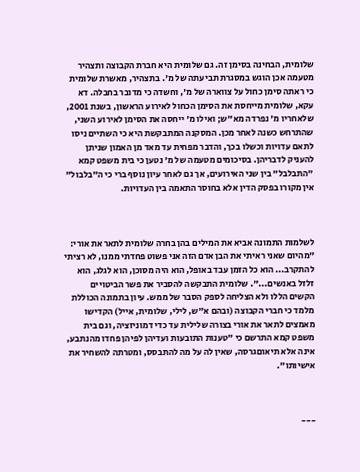שלומית, הבחינה בסימן זה. גם שלומית היא חברת הקבוצה ותצהיר מטעמה אכן הוגש במסגרת תביעתה של מ'. בתצהיר, מאשרת שלומית כי ראתה סימן כחול על צווארה של מ', וחשדה כי מדובר בחבלה. דא עקא, שלומית מייחסת את הסימן הכחול לאירוע הראשון, בשנת 2001, שלאחריו מ' נפרדה מא"ש; ואילו מ' ייחסה את הסימן לאירוע השני, שהתרחש כשנה לאחר מכן. המסקנה המתבקשת היא כי השתיים ניסו לתאם עדויות וכשלו בכך, והדבר מפחית עד מאד מן האמון שניתן להעניק לדבריהן. בסיכומים מטעמה של מ' נטען כי בית משפט קמא "התבלבל" בין שני האירועים, אך גם לאחר עיון נוסף ברי כי ה"בלבול" אין מקורו בפסק הדין אלא בחוסר התאמה בין העדויות.



לשלמות התמונה אביא את המילים בהן בחרה שלומית לתאר את אורי: "מהיום שאני ראיתי את הבן אדם הזה אני פשוט פחדתי ממנו, לא רציתי להתקרב... הוא כל הזמן עבד באופל, הוא היה מסוכן, הוא לגלג, הוא זלזל באנשים...". שלומית התבקשה להסביר את פשר הביטויים הקשים הללו ולא הצליחה לספק הסבר של ממש. עיון בתמונה הכוללת מלמד כי חברי הקבוצה (ובהם א"ש, לילי, שלומית, אייל) הקדישו מאמצים לתאר את אורי בצורה שלילית עד כדי דמוניזציה, וגם בית משפט קמא התרשם כי "טענות התובעות ועדיהן לפיהן פחדו מהנתבע, אינה אלא תיאוםגרסה, שאין לה על מה להתבסס, ומטרתה להשחיר את אישיותו".



---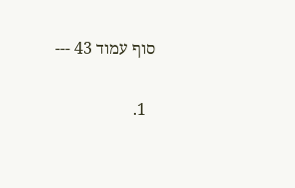סוף עמוד 43 ---

  1.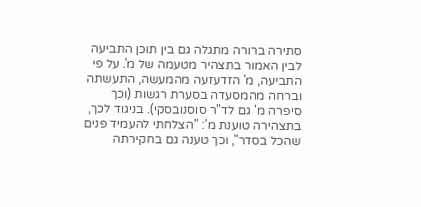סתירה ברורה מתגלה גם בין תוכן התביעה לבין האמור בתצהיר מטעמה של מ'. על פי התביעה, מ' הזדעזעה מהמעשה, התעשתה וברחה מהמסעדה בסערת רגשות (וכך סיפרה מ' גם לד"ר סוסנובסקי). בניגוד לכך, בתצהירה טוענת מ': "הצלחתי להעמיד פנים שהכל בסדר", וכך טענה גם בחקירתה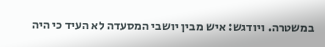במשטרה. ויודגש: איש מבין יושבי המסעדה לא העיד כי היה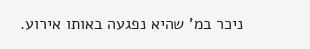ניכר במ' שהיא נפגעה באותו אירוע.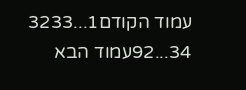עמוד הקודם1...3233
34...92עמוד הבא